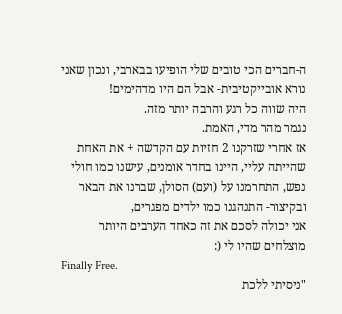ה-חברים הכי טובים שלי הופיעו בבארבי, ונכון שאני נורא אובייקטיבית- אבל הם היו מדהימים!
היה שווה כל רגע והרבה יותר מזה.
נגמר מהר מדי, האמת.
אז אחרי שזרקנו 2 חזיות עם הקדשה + את האחת שהייתה עליי, היינו בחדר אומנים, עישנו כמו חולי נפש, התחרמנו על (ועם) הסולן, שברנו את הבאר ובקיצור- התנהגנו כמו ילדים מפגרים,
אני יכולה לסכם את זה כאחד הערבים היותר מוצלחים שהיו לי (:
Finally Free.
"ניסיתי ללכת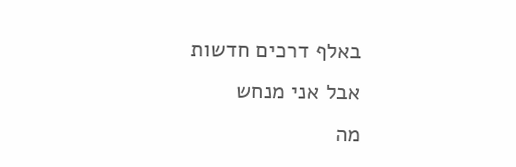באלף דרכים חדשות
אבל אני מנחש
מה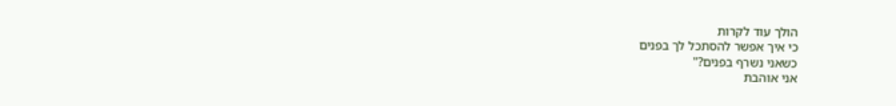הולך עוד לקרות
כי איך אפשר להסתכל לך בפנים
כשאני נשרף בפנים?"
אני אוהבת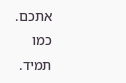אתכם. כמו תמיד.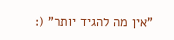"אין מה להגיד יותר" (: